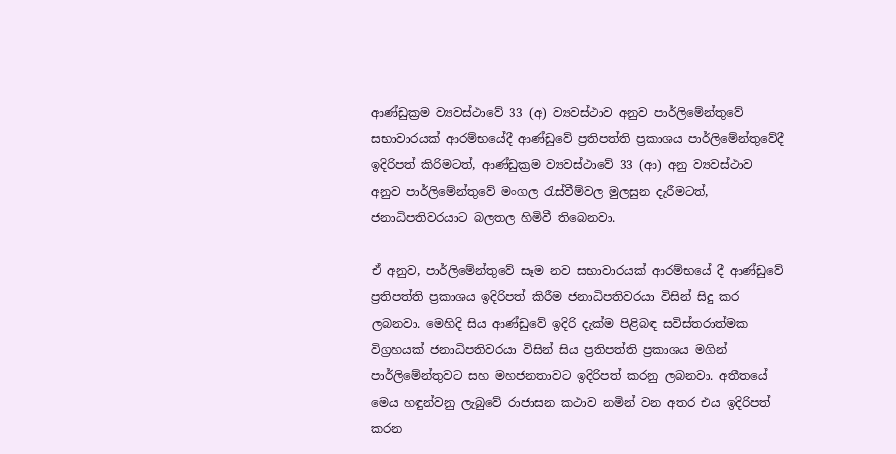ආණ්ඩුක්‍රම ව්‍යවස්ථාවේ 33 (අ) ව්‍යවස්ථාව අනුව පාර්ලිමේන්තුවේ සභාවාරයක් ආරම්භයේදී ආණ්ඩුවේ ප්‍රතිපත්ති ප්‍රකාශය පාර්ලිමේන්තුවේදී ඉදිරිපත් කිරිමටත්, ආණ්ඩුක්‍රම ව්‍යවස්ථාවේ 33 (ආ) අනු ව්‍යවස්ථාව අනුව පාර්ලිමේන්තුවේ මංගල රැස්වීම්වල මුලසුන දැරීමටත්, ජනාධිපතිවරයාට බලතල හිමිවී තිබෙනවා.

ඒ අනුව, පාර්ලිමේන්තුවේ සෑම නව සභාවාරයක් ආරම්භයේ දී ආණ්ඩුවේ ප්‍රතිපත්ති ප්‍රකාශය ඉදිරිපත් කිරීම ජනාධිපතිවරයා විසින් සිදු කර ලබනවා. මෙහිදි සිය ආණ්ඩුවේ ඉදිරි දැක්ම පිළිබඳ සවිස්තරාත්මක විග්‍රහයක් ජනාධිපතිවරයා විසින් සිය ප්‍රතිපත්ති ප්‍රකාශය මගින් පාර්ලිමේන්තුවට සහ මහජනතාවට ඉදිරිපත් කරනු ලබනවා. අතීතයේ මෙය හඳුන්වනු ලැබුවේ රාජාසන කථාව නමින් වන අතර එය ඉදිරිපත් කරන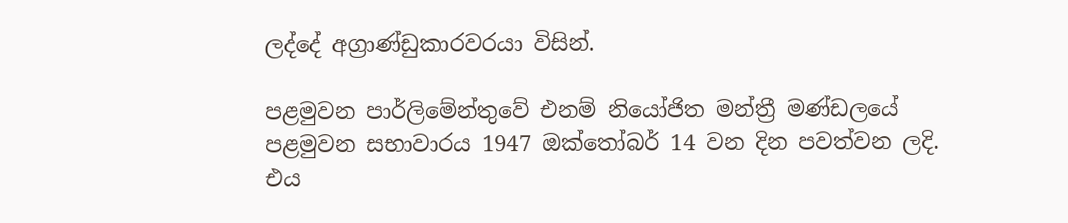ලද්දේ අග්‍රාණ්ඩුකාරවරයා විසින්.

පළමුවන පාර්ලිමේන්තුවේ එනම් නි‌යෝජිත මන්ත්‍රී මණ්ඩලයේ පළමුවන සභාවාරය 1947 ඔක්තෝබර් 14 වන දින පවත්වන ලදි. එය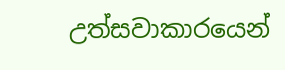උත්සවාකාරයෙන්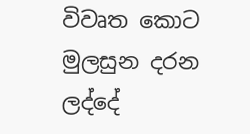විවෘත කොට මුලසුන දරන ලද්දේ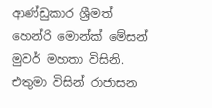ආණ්ඩුකාර ශ්‍රීමත් හෙන්රි මොන්ක් මේසන් මුවර් මහතා විසිනි. එතුමා විසින් රාජාසන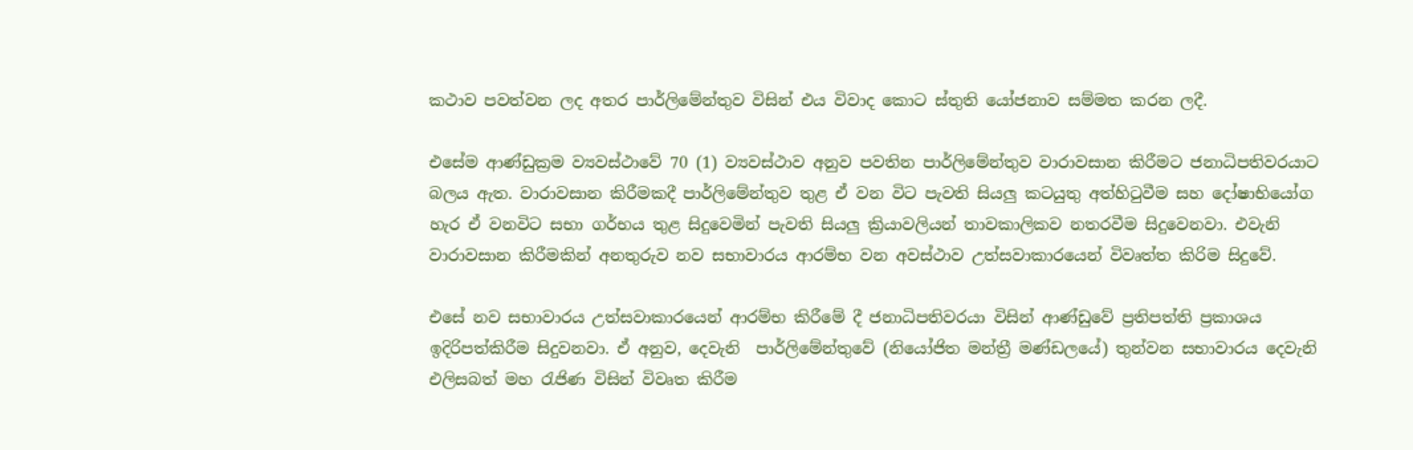කථාව පවත්වන ලද අතර පාර්ලිමේන්තුව විසින් එය විවාද කොට ස්තුති යෝජනාව සම්මත කරන ලදී.

එසේම ආණ්ඩුක්‍රම ව්‍යවස්ථාවේ 70 (1) ව්‍යවස්ථාව අනුව පවතින පාර්ලිමේන්තුව වාරාවසාන කිරීමට ජනාධිපතිවරයාට බලය ඇත. වාරාවසාන කිරීමකදී පාර්ලිමේන්තුව තුළ ඒ වන විට පැවති සියලු කටයුතු අත්හිටුවීම සහ දෝෂාභියෝග හැර ඒ වනවිට සභා ගර්භය තුළ සිදුවෙමින් පැවති සියලු ක්‍රියාවලියන් තාවකාලිකව නතරවීම සිදුවෙනවා. එවැනි වාරාවසාන කිරීමකින් අනතුරුව නව සභාවාරය ආරම්භ වන අවස්ථාව උත්සවාකාරයෙන් විවෘත්ත කිරිම සිදුවේ.

එසේ නව සභාවාරය උත්සවාකාරයෙන් ආරම්භ කිරීමේ දී ජනාධිපතිවරයා විසින් ආණ්ඩුවේ ප්‍රතිපත්ති ප්‍රකාශය ඉදිරිපත්කිරීම සිදුවනවා. ඒ අනුව, දෙවැනි  පාර්ලිමේන්තුවේ (නියෝජිත මන්ත්‍රී මණ්ඩලයේ) තුන්වන සභාවාරය දෙවැනි එලිසබත් මහ රැජිණ විසින් විවෘත කිරීම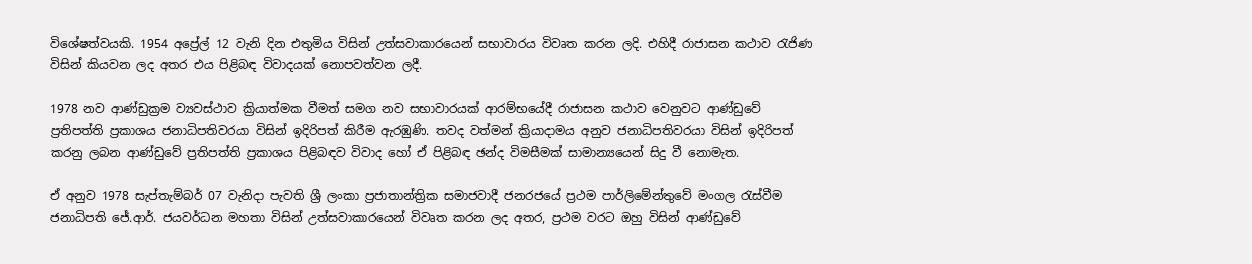විශේෂත්වයකි. 1954 අප්‍රේල් 12 වැනි දින එතුමිය විසින් උත්සවාකාරයෙන් සභාවාරය විවෘත කරන ලදි. එහිදී රාජාසන කථාව රැජිණ විසින් කියවන ලද අතර එය පිළිබඳ විවාදයක් නොපවත්වන ලදී.

1978 නව ආණ්ඩුක්‍රම ව්‍යවස්ථාව ක්‍රියාත්මක වීමත් සමග නව සභාවාරයක් ආරම්භයේදී රාජාසන කථාව වෙනුවට ආණ්ඩුවේ ප්‍රතිපත්ති ප්‍රකාශය ජනාධිපතිවරයා විසින් ඉදිරිපත් කිරීම ඇරඹුණි. තවද වත්මන් ක්‍රියාදාමය අනුව ජනාධිපතිවරයා විසින් ඉදිරිපත් කරනු ලබන ආණ්ඩුවේ ප්‍රතිපත්ති ප්‍රකාශය පිළිබඳව විවාද හෝ ඒ පිළිබඳ ඡන්ද විමසීමක් සාමාන්‍යයෙන් සිදු වී නොමැත.

ඒ අනුව 1978 සැප්තැම්බර් 07 වැනිදා පැවති ශ්‍රී ලංකා ප්‍රජාතාන්ත්‍රික සමාජවාදී ජනරජයේ ප්‍රථම පාර්ලි‌මේන්තුවේ මංගල රැස්වීම ජනාධිපති ජේ.ආර්. ජයවර්ධන මහතා විසින් උත්සවාකාරයෙන් විවෘත කරන ලද අතර, ප්‍රථම වරට ඔහු විසින් ආණ්ඩුවේ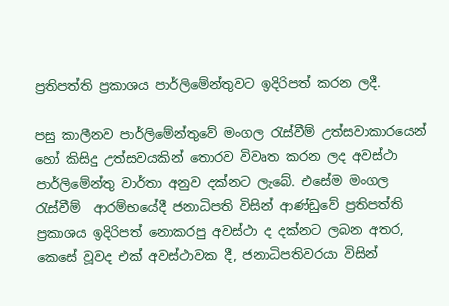ප්‍රතිපත්ති ප්‍රකාශය පාර්ලිමේන්තුවට ඉදිරිපත් කරන ලදී.

පසු කාලීනව පාර්ලිමේන්තුවේ මංගල රැස්වීම් උත්සවාකාරයෙන් හෝ කිසිදු උත්සවයකින් තොරව විවෘත කරන ලද අවස්ථා පාර්ලිමේන්තු වාර්තා අනුව දක්නට ලැබේ. එසේම මංගල රැස්වීම්  ආරම්භයේදී ජනාධිපති විසින් ආණ්ඩුවේ ප්‍රතිපත්ති ප්‍රකාශය ඉදිරිපත් නොකරපු අවස්ථා ද දක්නට ලබන අතර, කෙසේ වූවද එක් අවස්ථාවක දී, ජනාධිපතිවරයා විසින්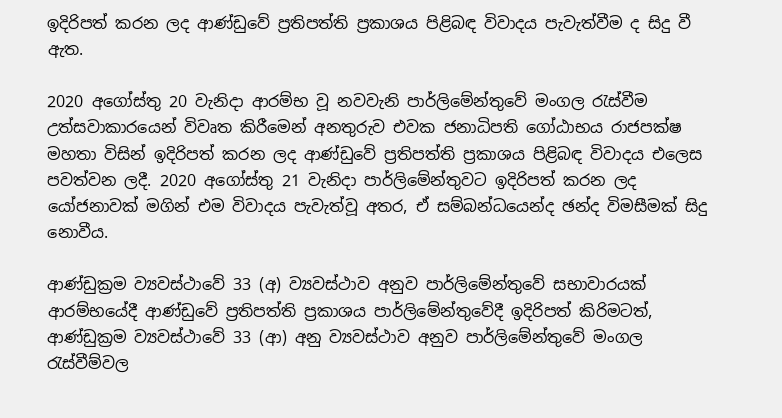ඉදිරිපත් කරන ලද ආණ්ඩුවේ ප්‍රතිපත්ති ප්‍රකාශය පිළිබඳ විවාදය පැවැත්වීම ද සිදු වී ඇත.

2020 අගෝස්තු 20 වැනිදා ආරම්භ වූ නවවැනි පාර්ලිමේන්තුවේ මංගල රැස්වීම උත්සවාකාරයෙන් විවෘත කිරීමෙන් අනතුරුව එවක ජනාධිපති ගෝඨාභය රාජපක්ෂ මහතා විසින් ඉදිරිපත් කරන ලද ආණ්ඩුවේ ප්‍රතිපත්ති ප්‍රකාශය පිළිබඳ විවාදය එලෙස පවත්වන ලදී. 2020 අගෝස්තු 21 වැනිදා පාර්ලිමේන්තුවට ඉදිරිපත් කරන ලද යෝජනාවක් මගින් එම විවාදය පැවැත්වූ අතර, ඒ සම්බන්ධයෙන්ද ඡන්ද විමසීමක් සිදු නොවීය.

ආණ්ඩුක්‍රම ව්‍යවස්ථාවේ 33 (අ) ව්‍යවස්ථාව අනුව පාර්ලිමේන්තුවේ සභාවාරයක් ආරම්භයේදී ආණ්ඩුවේ ප්‍රතිපත්ති ප්‍රකාශය පාර්ලිමේන්තුවේදී ඉදිරිපත් කිරිමටත්, ආණ්ඩුක්‍රම ව්‍යවස්ථාවේ 33 (ආ) අනු ව්‍යවස්ථාව අනුව පාර්ලිමේන්තුවේ මංගල රැස්වීම්වල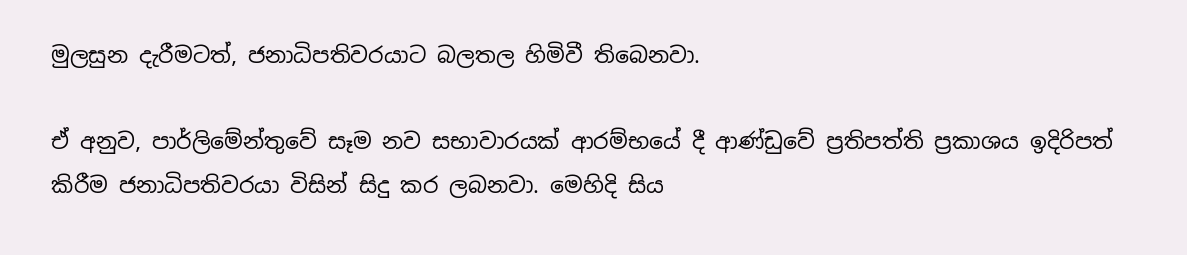මුලසුන දැරීමටත්, ජනාධිපතිවරයාට බලතල හිමිවී තිබෙනවා.

ඒ අනුව, පාර්ලිමේන්තුවේ සෑම නව සභාවාරයක් ආරම්භයේ දී ආණ්ඩුවේ ප්‍රතිපත්ති ප්‍රකාශය ඉදිරිපත් කිරීම ජනාධිපතිවරයා විසින් සිදු කර ලබනවා. මෙහිදි සිය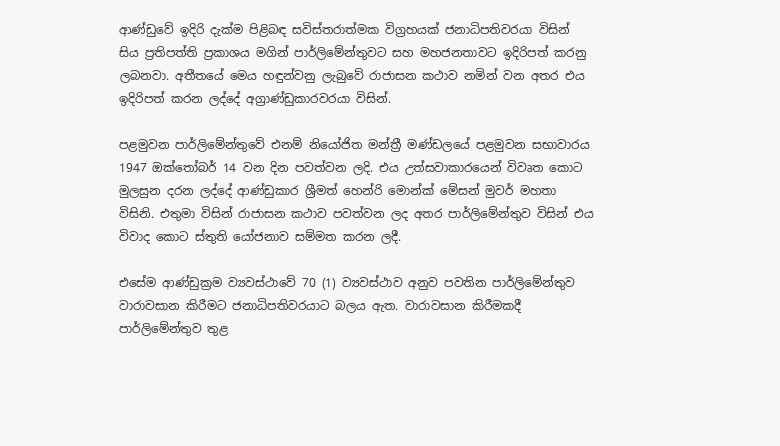ආණ්ඩුවේ ඉදිරි දැක්ම පිළිබඳ සවිස්තරාත්මක විග්‍රහයක් ජනාධිපතිවරයා විසින් සිය ප්‍රතිපත්ති ප්‍රකාශය මගින් පාර්ලිමේන්තුවට සහ මහජනතාවට ඉදිරිපත් කරනු ලබනවා. අතීතයේ මෙය හඳුන්වනු ලැබුවේ රාජාසන කථාව නමින් වන අතර එය ඉදිරිපත් කරන ලද්දේ අග්‍රාණ්ඩුකාරවරයා විසින්.

පළමුවන පාර්ලිමේන්තුවේ එනම් නි‌යෝජිත මන්ත්‍රී මණ්ඩලයේ පළමුවන සභාවාරය 1947 ඔක්තෝබර් 14 වන දින පවත්වන ලදි. එය උත්සවාකාරයෙන් විවෘත කොට මුලසුන දරන ලද්දේ ආණ්ඩුකාර ශ්‍රීමත් හෙන්රි මොන්ක් මේසන් මුවර් මහතා විසිනි. එතුමා විසින් රාජාසන කථාව පවත්වන ලද අතර පාර්ලිමේන්තුව විසින් එය විවාද කොට ස්තුති යෝජනාව සම්මත කරන ලදී.

එසේම ආණ්ඩුක්‍රම ව්‍යවස්ථාවේ 70 (1) ව්‍යවස්ථාව අනුව පවතින පාර්ලිමේන්තුව වාරාවසාන කිරීමට ජනාධිපතිවරයාට බලය ඇත. වාරාවසාන කිරීමකදී පාර්ලිමේන්තුව තුළ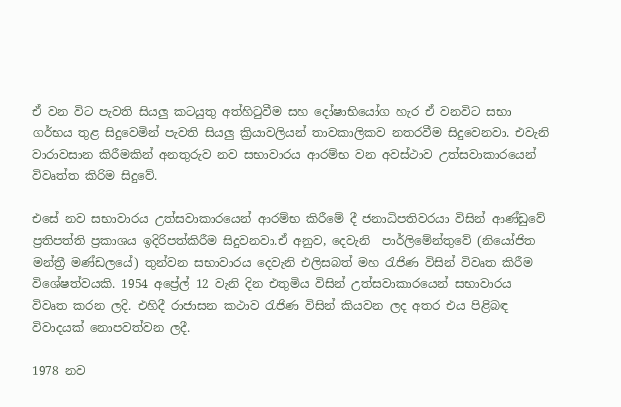ඒ වන විට පැවති සියලු කටයුතු අත්හිටුවීම සහ දෝෂාභියෝග හැර ඒ වනවිට සභා ගර්භය තුළ සිදුවෙමින් පැවති සියලු ක්‍රියාවලියන් තාවකාලිකව නතරවීම සිදුවෙනවා. එවැනි වාරාවසාන කිරීමකින් අනතුරුව නව සභාවාරය ආරම්භ වන අවස්ථාව උත්සවාකාරයෙන් විවෘත්ත කිරිම සිදුවේ.

එසේ නව සභාවාරය උත්සවාකාරයෙන් ආරම්භ කිරීමේ දී ජනාධිපතිවරයා විසින් ආණ්ඩුවේ ප්‍රතිපත්ති ප්‍රකාශය ඉදිරිපත්කිරීම සිදුවනවා.ඒ අනුව, දෙවැනි  පාර්ලිමේන්තුවේ (නියෝජිත මන්ත්‍රී මණ්ඩලයේ) තුන්වන සභාවාරය දෙවැනි එලිසබත් මහ රැජිණ විසින් විවෘත කිරීම විශේෂත්වයකි. 1954 අප්‍රේල් 12 වැනි දින එතුමිය විසින් උත්සවාකාරයෙන් සභාවාරය විවෘත කරන ලදි. එහිදී රාජාසන කථාව රැජිණ විසින් කියවන ලද අතර එය පිළිබඳ විවාදයක් නොපවත්වන ලදී.

1978 නව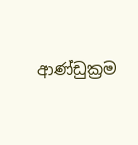ආණ්ඩුක්‍රම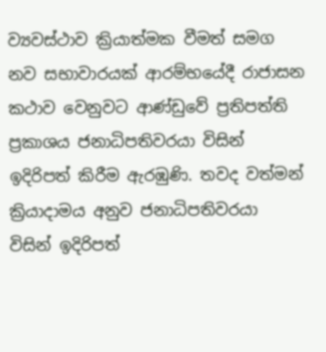ව්‍යවස්ථාව ක්‍රියාත්මක වීමත් සමග නව සභාවාරයක් ආරම්භයේදී රාජාසන කථාව වෙනුවට ආණ්ඩුවේ ප්‍රතිපත්ති ප්‍රකාශය ජනාධිපතිවරයා විසින් ඉදිරිපත් කිරීම ඇරඹුණි. තවද වත්මන් ක්‍රියාදාමය අනුව ජනාධිපතිවරයා විසින් ඉදිරිපත්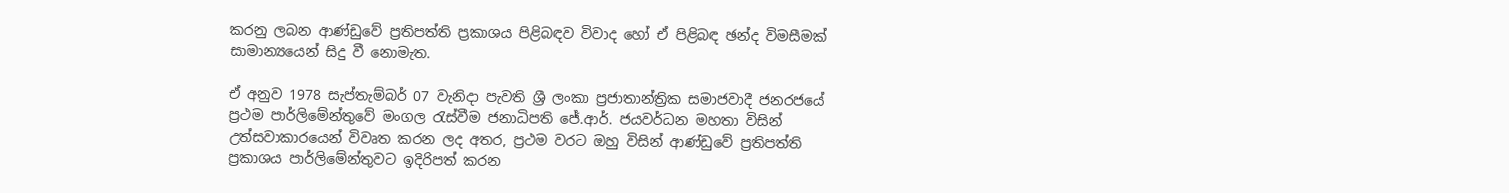කරනු ලබන ආණ්ඩුවේ ප්‍රතිපත්ති ප්‍රකාශය පිළිබඳව විවාද හෝ ඒ පිළිබඳ ඡන්ද විමසීමක් සාමාන්‍යයෙන් සිදු වී නොමැත.

ඒ අනුව 1978 සැප්තැම්බර් 07 වැනිදා පැවති ශ්‍රී ලංකා ප්‍රජාතාන්ත්‍රික සමාජවාදී ජනරජයේ ප්‍රථම පාර්ලි‌මේන්තුවේ මංගල රැස්වීම ජනාධිපති ජේ.ආර්. ජයවර්ධන මහතා විසින් උත්සවාකාරයෙන් විවෘත කරන ලද අතර, ප්‍රථම වරට ඔහු විසින් ආණ්ඩුවේ ප්‍රතිපත්ති ප්‍රකාශය පාර්ලිමේන්තුවට ඉදිරිපත් කරන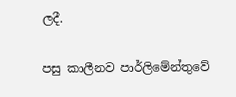ලදී.

පසු කාලීනව පාර්ලිමේන්තුවේ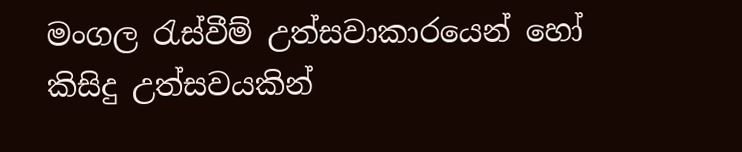මංගල රැස්වීම් උත්සවාකාරයෙන් හෝ කිසිදු උත්සවයකින්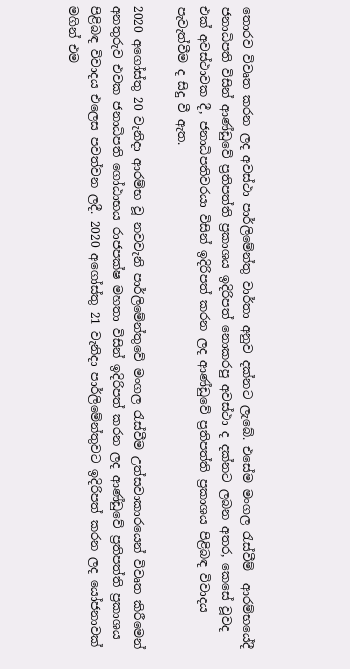තොරව විවෘත කරන ලද අවස්ථා පාර්ලිමේන්තු වාර්තා අනුව දක්නට ලැබේ. එසේම මංගල රැස්වීම්  ආරම්භයේදී ජනාධිපති විසින් ආණ්ඩුවේ ප්‍රතිපත්ති ප්‍රකාශය ඉදිරිපත් නොකරපු අවස්ථා ද දක්නට ලබන අතර, කෙසේ වූවද එක් අවස්ථාවක දී, ජනාධිපතිවරයා විසින් ඉදිරිපත් කරන ලද ආණ්ඩුවේ ප්‍රතිපත්ති ප්‍රකාශය පිළිබඳ විවාදය පැවැත්වීම ද සිදු වී ඇත.

2020 අගෝස්තු 20 වැනිදා ආරම්භ වූ නවවැනි පාර්ලිමේන්තුවේ මංගල රැස්වීම උත්සවාකාරයෙන් විවෘත කිරීමෙන් අනතුරුව එවක ජනාධිපති ගෝඨාභය රාජපක්ෂ මහතා විසින් ඉදිරිපත් කරන ලද ආණ්ඩුවේ ප්‍රතිපත්ති ප්‍රකාශය පිළිබඳ විවාදය එලෙස පවත්වන ලදී. 2020 අගෝස්තු 21 වැනිදා පාර්ලිමේන්තුවට ඉදිරිපත් කරන ලද යෝජනාවක් මගින් එම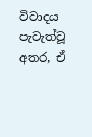විවාදය පැවැත්වූ අතර, ඒ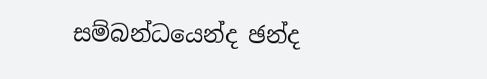සම්බන්ධයෙන්ද ඡන්ද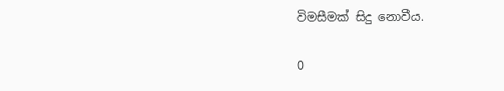විමසීමක් සිදු නොවීය.

0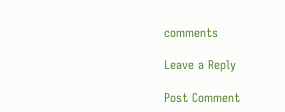comments

Leave a Reply

Post Comment